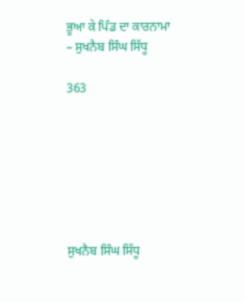ਭੂਆ ਕੇ ਪਿੰਡ ਦਾ ਕਾਰਨਾਮਾ – ਸੁਖਨੈਬ ਸਿੰਘ ਸਿੱਧੂ

363







ਸੁਖਨੈਬ ਸਿੰਘ ਸਿੱਧੂ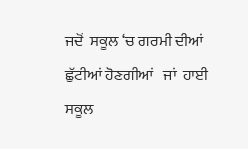ਜਦੋਂ  ਸਕੂਲ ‘ਚ ਗਰਮੀ ਦੀਆਂ ਛੁੱਟੀਆਂ ਹੋਣਗੀਆਂ   ਜਾਂ  ਹਾਈ ਸਕੂਲ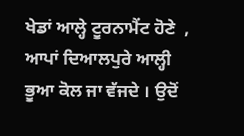ਖੇਡਾਂ ਆਲ੍ਹੇ ਟੂਰਨਾਮੈਂਟ ਹੋਣੇ  , ਆਪਾਂ ਦਿਆਲਪੁਰੇ ਆਲ੍ਹੀ ਭੂਆ ਕੋਲ ਜਾ ਵੱਜਦੇ । ਉਦੋਂ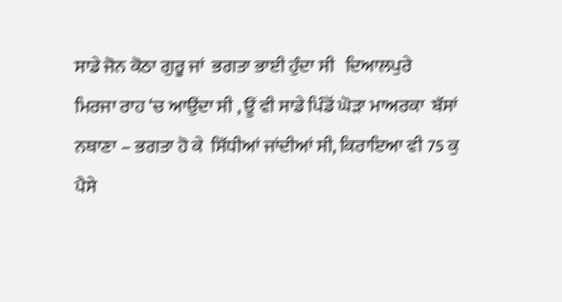ਸਾਡੇ ਜੋਨ ਕੋਠਾ ਗੁਰੂ ਜਾਂ  ਭਗਤਾ ਭਾਈ ਹੁੰਦਾ ਸੀ   ਦਿਆਲਪੁਰੇ  ਮਿਰਜਾ ਰਾਹ ‘ਚ ਆਉਂਦਾ ਸੀ , ਊਂ ਵੀ ਸਾਡੇ ਪਿੰਡੋਂ ਘੋੜਾ ਮਾਅਰਕਾ  ਬੱਸਾਂ ਨਥਾਣਾ – ਭਗਤਾ ਹੋ ਕੇ  ਸਿੱਧੀਆਂ ਜਾਂਦੀਆਂ ਸੀ, ਕਿਰਾਇਆ ਵੀ 75 ਕੁ ਪੈਸੇ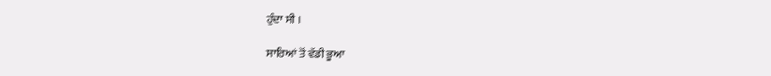ਹੁੰਦਾ ਸੀ ।

ਸਾਰਿਆਂ ਤੋਂ ਵੱਡੀ ਭੂਆ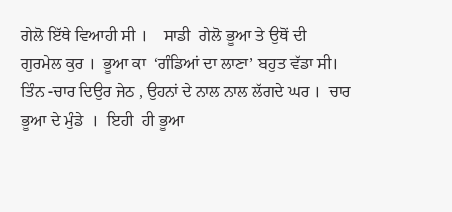ਗੇਲੋ ਇੱਥੇ ਵਿਆਹੀ ਸੀ ।    ਸਾਡੀ  ਗੇਲੋ ਭੂਆ ਤੇ ਉਥੋਂ ਦੀ  ਗੁਰਮੇਲ ਕੁਰ ।  ਭੂਆ ਕਾ  ‘ਗੰਡਿਆਂ ਦਾ ਲਾਣਾ’ ਬਹੁਤ ਵੱਡਾ ਸੀ।  ਤਿੰਨ -ਚਾਰ ਦਿਉਰ ਜੇਠ , ਉਹਨਾਂ ਦੇ ਨਾਲ ਨਾਲ ਲੱਗਦੇ ਘਰ ।  ਚਾਰ ਭੂਆ ਦੇ ਮੁੰਡੇ  ।  ਇਹੀ  ਹੀ ਭੂਆ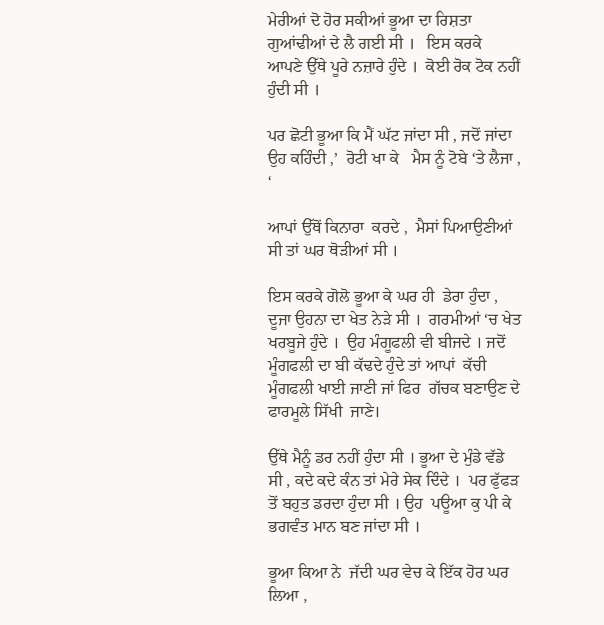ਮੇਰੀਆਂ ਦੋ ਹੋਰ ਸਕੀਆਂ ਭੂਆ ਦਾ ਰਿਸ਼ਤਾ   ਗੁਆਂਢੀਆਂ ਦੇ ਲੈ ਗਈ ਸੀ ।   ਇਸ ਕਰਕੇ  ਆਪਣੇ ਉੱਥੇ ਪੂਰੇ ਨਜ਼ਾਰੇ ਹੁੰਦੇ ।  ਕੋਈ ਰੋਕ ਟੋਕ ਨਹੀਂ ਹੁੰਦੀ ਸੀ ।

ਪਰ ਛੋਟੀ ਭੂਆ ਕਿ ਮੈਂ ਘੱਟ ਜਾਂਦਾ ਸੀ , ਜਦੋਂ ਜਾਂਦਾ  ਉਹ ਕਹਿੰਦੀ ,’  ਰੋਟੀ ਖਾ ਕੇ   ਮੈਸ ਨੂੰ ਟੋਬੇ ‘ਤੇ ਲੈਜਾ , ‘

ਆਪਾਂ ਉੱਥੋਂ ਕਿਨਾਰਾ  ਕਰਦੇ ,  ਮੈਸਾਂ ਪਿਆਉਣੀਆਂ  ਸੀ ਤਾਂ ਘਰ ਥੋੜੀਆਂ ਸੀ ।

ਇਸ ਕਰਕੇ ਗੋਲੋ ਭੂਆ ਕੇ ਘਰ ਹੀ  ਡੇਰਾ ਹੁੰਦਾ ,  ਦੂਜਾ ਉਹਨਾ ਦਾ ਖੇਤ ਨੇੜੇ ਸੀ ।  ਗਰਮੀਆਂ ‘ਚ ਖੇਤ ਖਰਬੂਜੇ ਹੁੰਦੇ ।  ਉਹ ਮੰਗੂਫਲੀ ਵੀ ਬੀਜਦੇ । ਜਦੋਂ ਮੂੰਗਫਲੀ ਦਾ ਬੀ ਕੱਢਦੇ ਹੁੰਦੇ ਤਾਂ ਆਪਾਂ  ਕੱਚੀ ਮੂੰਗਫਲੀ ਖਾਈ ਜਾਣੀ ਜਾਂ ਫਿਰ  ਗੱਚਕ ਬਣਾਉਣ ਦੇ  ਫਾਰਮੂਲੇ ਸਿੱਖੀ  ਜਾਣੇ।

ਉੱਥੇ ਮੈਨੂੰ ਡਰ ਨਹੀਂ ਹੁੰਦਾ ਸੀ । ਭੂਆ ਦੇ ਮੁੰਡੇ ਵੱਡੇ ਸੀ , ਕਦੇ ਕਦੇ ਕੰਨ ਤਾਂ ਮੇਰੇ ਸੇਕ ਦਿੰਦੇ ।  ਪਰ ਫੁੱਫੜ ਤੋਂ ਬਹੁਤ ਡਰਦਾ ਹੁੰਦਾ ਸੀ । ਉਹ  ਪਊਆ ਕੁ ਪੀ ਕੇ ਭਗਵੰਤ ਮਾਨ ਬਣ ਜਾਂਦਾ ਸੀ ।

ਭੂਆ ਕਿਆ ਨੇ  ਜੱਦੀ ਘਰ ਵੇਚ ਕੇ ਇੱਕ ਹੋਰ ਘਰ  ਲਿਆ ,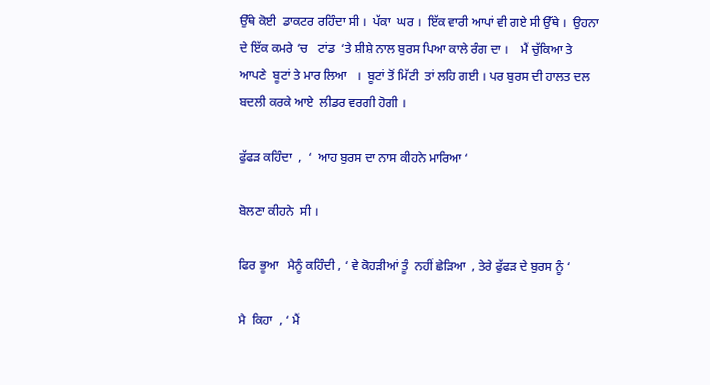ਉੱਥੇ ਕੋਈ  ਡਾਕਟਰ ਰਹਿੰਦਾ ਸੀ ।  ਪੱਕਾ  ਘਰ ।  ਇੱਕ ਵਾਰੀ ਆਪਾਂ ਵੀ ਗਏ ਸੀ ਉੱਥੇ ।  ਉਹਨਾ  ਦੇ ਇੱਕ ਕਮਰੇ ‘ਚ   ਟਾਂਡ  ‘ਤੇ ਸ਼ੀਸ਼ੇ ਨਾਲ ਬੁਰਸ ਪਿਆ ਕਾਲੇ ਰੰਗ ਦਾ ।    ਮੈਂ ਚੁੱਕਿਆ ਤੇ  ਆਪਣੇ  ਬੂਟਾਂ ਤੇ ਮਾਰ ਲਿਆ   ।  ਬੂਟਾਂ ਤੋਂ ਮਿੱਟੀ  ਤਾਂ ਲਹਿ ਗਈ । ਪਰ ਬੁਰਸ ਦੀ ਹਾਲਤ ਦਲ ਬਦਲੀ ਕਰਕੇ ਆਏ  ਲੀਡਰ ਵਰਗੀ ਹੋਗੀ ।

ਫੁੱਫੜ ਕਹਿੰਦਾ  ,  ‘  ਆਹ ਬੁਰਸ ਦਾ ਨਾਸ ਕੀਹਨੇ ਮਾਰਿਆ ‘

ਬੋਲਣਾ ਕੀਹਨੇ  ਸੀ ।

ਫਿਰ ਭੂਆ   ਮੈਨੂੰ ਕਹਿੰਦੀ , ‘ ਵੇ ਕੋਹੜੀਆਂ ਤੂੰ  ਨਹੀਂ ਛੇੜਿਆ  , ਤੇਰੇ ਫੁੱਫੜ ਦੇ ਬੁਰਸ ਨੂੰ ‘

ਮੈ  ਕਿਹਾ  , ‘ ਮੈਂ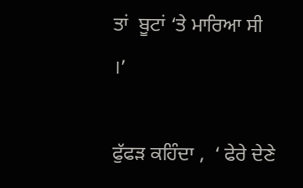ਤਾਂ  ਬੂਟਾਂ ‘ਤੇ ਮਾਰਿਆ ਸੀ ।’

ਫੁੱਫੜ ਕਹਿੰਦਾ ,  ‘ ਫੇਰੇ ਦੇਣੇ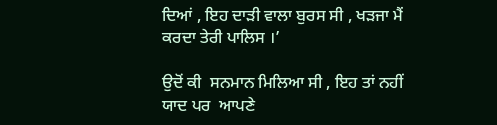ਦਿਆਂ , ਇਹ ਦਾੜੀ ਵਾਲਾ ਬੁਰਸ ਸੀ , ਖੜਜਾ ਮੈਂ ਕਰਦਾ ਤੇਰੀ ਪਾਲਿਸ ।’

ਉਦੋਂ ਕੀ  ਸਨਮਾਨ ਮਿਲਿਆ ਸੀ , ਇਹ ਤਾਂ ਨਹੀਂ ਯਾਦ ਪਰ  ਆਪਣੇ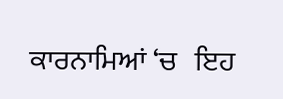ਕਾਰਨਾਮਿਆਂ ‘ਚ   ਇਹ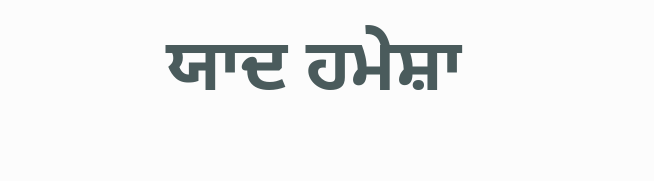ਯਾਦ ਹਮੇਸ਼ਾ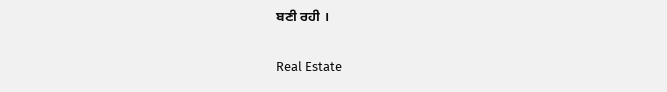ਬਣੀ ਰਹੀ ।

Real Estate